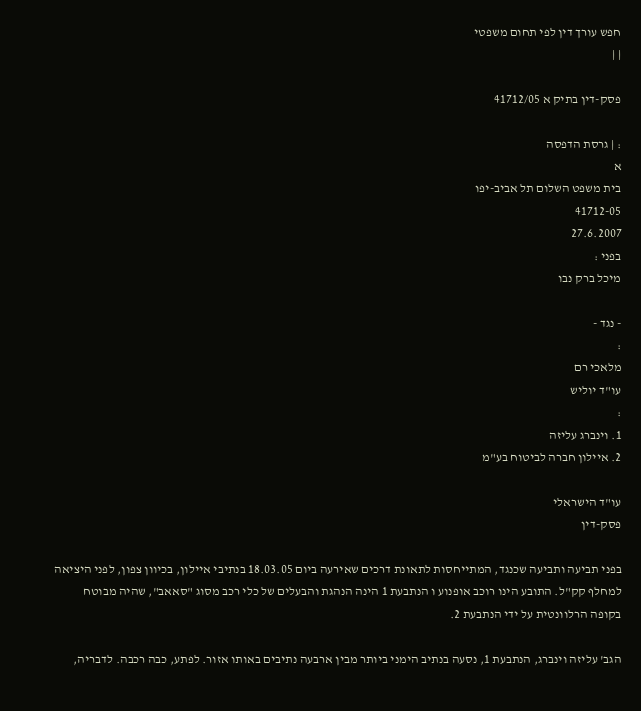חפש עורך דין לפי תחום משפטי
| |

פסק-דין בתיק א 41712/05

: | גרסת הדפסה
א
בית משפט השלום תל אביב-יפו
41712-05
27.6.2007
בפני :
מיכל ברק נבו

- נגד -
:
מלאכי רם
עו"ד יוליש
:
1. וינברג עליזה
2. איילון חברה לביטוח בע"מ

עו"ד הישראלי
פסק-דין

בפני תביעה ותביעה שכנגד, המתייחסות לתאונת דרכים שאירעה ביום 18.03.05 בנתיבי איילון, בכיוון צפון, לפני היציאה למחלף קק"ל. התובע הינו רוכב אופנוע ו הנתבעת 1 הינה הנהגת והבעלים של כלי רכב מסוג "סאאב", שהיה מבוטח בקופה הרלוונטית על ידי הנתבעת 2.

הגב' עליזה וינברג, הנתבעת 1, נסעה בנתיב הימני ביותר מבין ארבעה נתיבים באותו אזור. לפתע, כבה רכבה. לדבריה,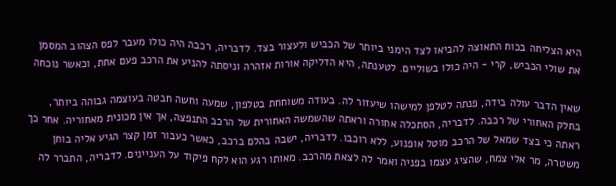היא הצליחה בכוח התאוצה להביאו לצד הימני ביותר של הכביש ולעצור בצד. לדבריה, רכבה היה כולו מעבר לפס הצהוב המסמן את שולי הכביש, קרי - היה כולו בשוליים. לטענתה, היא הדליקה אורות אזהרה וניסתה להניע את הרכב פעם אחת, וכאשר נוכחה

שאין הדבר עולה בידה, פנתה לטלפן למישהו שיעזור לה. בעודה משוחחת בטלפון, שמעה וחשה חבטה בעוצמה גבוהה ביותר, בחלק האחורי של רכבה. לדבריה, הסתכלה אחורה וראתה שהשמשה האחורית של הרכב התנפצה, אך אין מכונית מאחוריה. אחר כך ראתה כי בצד שמאל של הרכב מוטל אופנוע, ללא רוכבו. לדבריה, ישבה בהלם ברכב, כאשר כעבור זמן קצר הגיע אליה בוחן משטרה, מר אלי צמח, שהציג עצמו בפניה ואמר לה לצאת מהרכב. מאותו רגע הוא לקח פיקוד על העניינים. לדבריה, התברר לה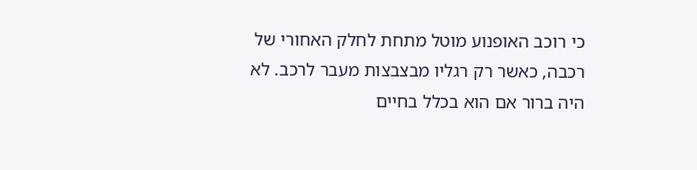כי רוכב האופנוע מוטל מתחת לחלק האחורי של רכבה, כאשר רק רגליו מבצבצות מעבר לרכב. לא היה ברור אם הוא בכלל בחיים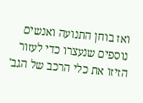ואז בוחן התנועה ואנשים נוספים שנעצרו כדי לעזור הזיזו את כלי הרכב של הגב'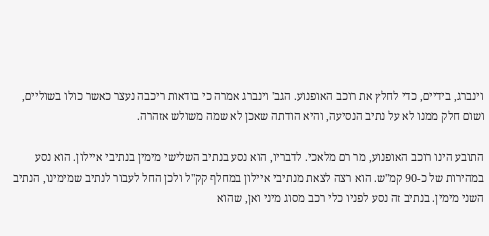וינברג, בידיים, כדי לחלץ את רוכב האופנוע. הגב' וינברג אמרה כי בודאות ריכבה נעצר כאשר כולו בשוליים, ושום חלק ממנו לא על נתיב הנסיעה, והיא הודתה שאכן לא שמה משולש אזהרה.

התובע הינו רוכב האופנוע, מר רם מלאכי. לדבריו, הוא נסע בנתיב השלישי מימין בנתיבי איילון. הוא נסע במהירות של כ-90 קמ"ש. הוא רצה לצאת מנתיבי איילון במחלף קק"ל ולכן החל לעבור לנתיב שמימינו, הנתיב השני מימין. בנתיב זה נסע לפניו כלי רכב מסוג מיני ואן, שהוא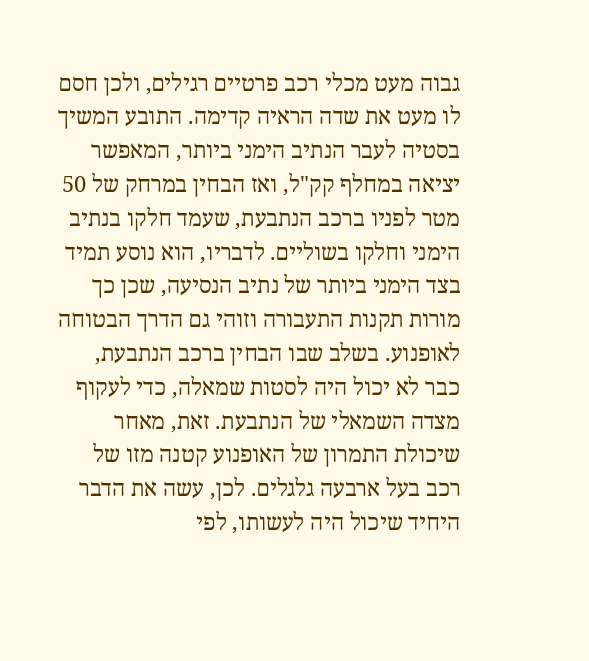גבוה מעט מכלי רכב פרטיים רגילים, ולכן חסם לו מעט את שדה הראיה קדימה. התובע המשיך בסטיה לעבר הנתיב הימני ביותר, המאפשר יציאה במחלף קק"ל, ואז הבחין במרחק של 50 מטר לפניו ברכב הנתבעת, שעמד חלקו בנתיב הימני וחלקו בשוליים. לדבריו, הוא נוסע תמיד בצד הימני ביותר של נתיב הנסיעה, שכן כך מורות תקנות התעבורה וזוהי גם הדרך הבטוחה לאופנוע. בשלב שבו הבחין ברכב הנתבעת, כבר לא יכול היה לסטות שמאלה, כדי לעקוף מצדה השמאלי של הנתבעת. זאת, מאחר שיכולת התמרון של האופנוע קטנה מזו של רכב בעל ארבעה גלגלים. לכן, עשה את הדבר היחיד שיכול היה לעשותו, לפי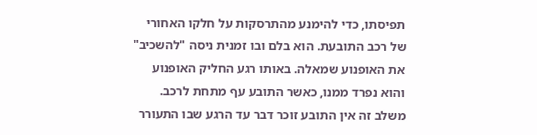תפיסתו, כדי להימנע מהתרסקות על חלקו האחורי של רכב התובעת. הוא בלם ובו זמנית ניסה "להשכיב" את האופנוע שמאלה. באותו רגע החליק האופנוע והוא נפרד ממנו, כאשר התובע עף מתחת לרכב. משלב זה אין התובע זוכר דבר עד הרגע שבו התעורר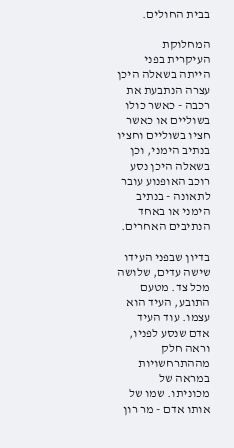בבית החולים.

המחלוקת העיקרית בפני הייתה בשאלה היכן עצרה הנתבעת את רכבה - כאשר כולו בשוליים או כאשר חציו בשוליים וחציו בנתיב הימני, וכן בשאלה היכן נסע רוכב האופנוע עובר לתאונה - בנתיב הימני או באחד הנתיבים האחרים.

בדיון שבפני העידו שישה עדים, שלושה מכל צד. מטעם התובע, העיד הוא עצמו. עוד העיד אדם שנסע לפניו, וראה חלק מההתרחשויות במראה של מכוניתו. שמו של אותו אדם - מר רון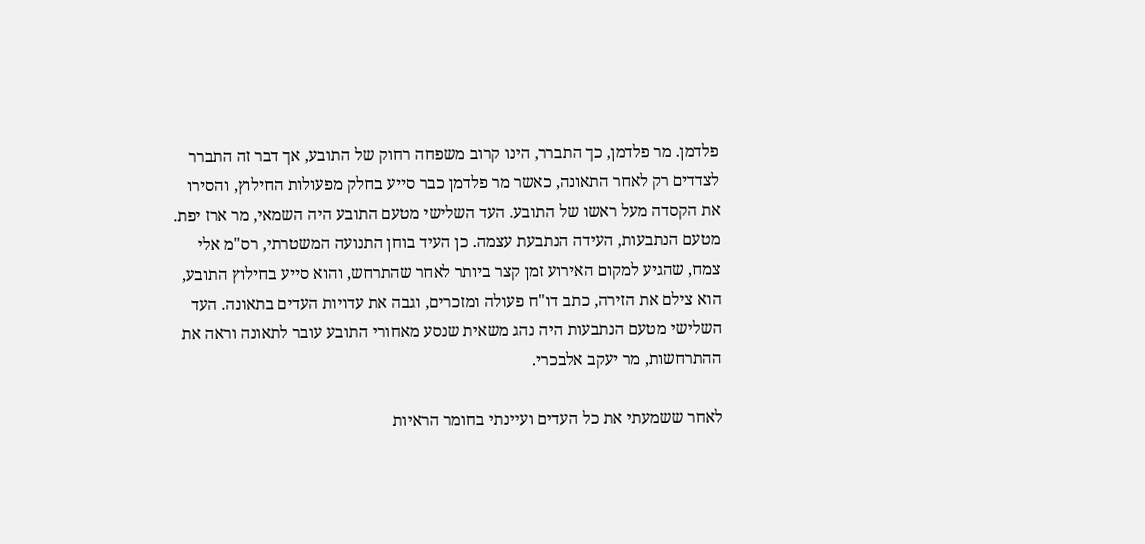פלדמן. מר פלדמן, כך התברר, הינו קרוב משפחה רחוק של התובע, אך דבר זה התברר לצדדים רק לאחר התאונה, כאשר מר פלדמן כבר סייע בחלק מפעולות החילוץ, והסירו את הקסדה מעל ראשו של התובע. העד השלישי מטעם התובע היה השמאי, מר ארז יפת. מטעם הנתבעות, העידה הנתבעת עצמה. כן העיד בוחן התנועה המשטרתי, רס"מ אלי צמח, שהגיע למקום האירוע זמן קצר ביותר לאחר שהתרחש, והוא סייע בחילוץ התובע, הוא צילם את הזירה, כתב דו"ח פעולה ומזכרים, וגבה את עדויות העדים בתאונה. העד השלישי מטעם הנתבעות היה נהג משאית שנסע מאחורי התובע עובר לתאונה וראה את ההתרחשות, מר יעקב אלבכרי.

לאחר ששמעתי את כל העדים ועיינתי בחומר הראיות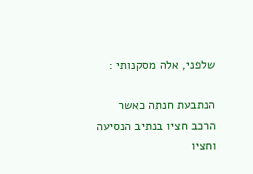שלפני, אלה מסקנותי :

הנתבעת חנתה כאשר הרכב חציו בנתיב הנסיעה וחציו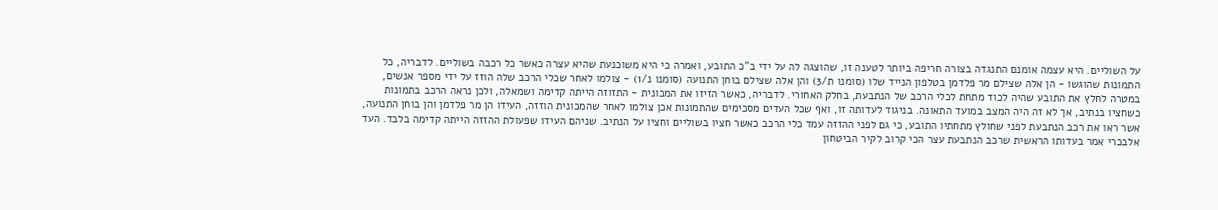על השוליים. היא עצמה אומנם התנגדה בצורה חריפה ביותר לטענה זו, שהוצגה לה על ידי ב"כ התובע, ואמרה כי היא משוכנעת שהיא עצרה כאשר כל רכבה בשוליים. לדבריה, כל התמונות שהוגשו - הן אלה שצילם מר פלדמן בטלפון הנייד שלו (סומנו ת/3) והן אלה שצילם בוחן התנועה (סומנו נ/1) - צולמו לאחר שכלי הרכב שלה הוזז על ידי מספר אנשים, במטרה לחלץ את התובע שהיה לכוד מתחת לכלי הרכב של הנתבעת, בחלק האחורי. לדבריה, כאשר הזיזו את המכונית - התזוזה הייתה קדימה ושמאלה, ולכן נראה הרכב בתמונות כשחציו בנתיב, אך לא זה היה המצב במועד התאונה. בניגוד לעדותה זו, ואף שכל העדים מסכימים שהתמונות אכן צולמו לאחר שהמכונית הוזזה, העידו הן מר פלדמן והן בוחן התנועה, אשר ראו את רכב הנתבעת לפני שחולץ מתחתיו התובע, כי גם לפני ההזזה עמד כלי הרכב כאשר חציו בשוליים וחציו על הנתיב. שניהם העידו שפעולת ההזזה הייתה קדימה בלבד. העד אלבכרי אמר בעדותו הראשית שרכב הנתבעת עצר הכי קרוב לקיר הביטחון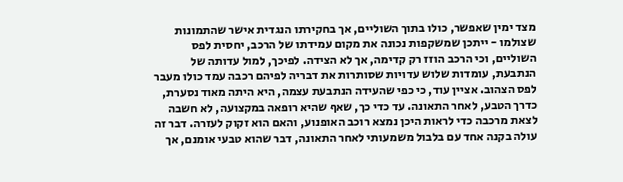מצד ימין שאפשר, כולו בתוך השוליים, אך בחקירתו הנגדית אישר שהתמונות שצולמו - ייתכן שמשקפות נכונה את מקום עמידתו של הרכב, יחסית לפס השוליים, וכי הרכב הוזז רק קדימה, אך לא הצידה. לפיכך, למול עדותה של הנתבעת, עומדות שלוש עדויות שסותרות את דבריה לפיהם רכבה עמד כולו מעבר לפס הצהוב. אציין עוד, כי כפי שהעידה הנתבעת עצמה, היא היתה מאוד נסערת, כדרך הטבע, לאחר התאונה. עד כדי כך, שאף שהיא רופאה במקצועה, לא חשבה לצאת מרכבה כדי לראות היכן נמצא רוכב האופנוע, והאם הוא זקוק לעזרה. דבר זה עולה בקנה אחד עם בלבול משמעותי לאחר התאונה, דבר שהוא טבעי אומנם, אך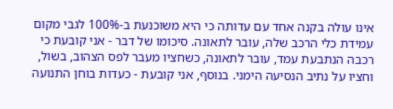אינו עולה בקנה אחד עם עדותה כי היא משוכנעת ב-100% לגבי מקום עמידת כלי הרכב שלה, עובר לתאונה. סיכומו של דבר - אני קובעת כי רכבה הנתבעת עמד, עובר לתאונה, כשחציו מעבר לפס הצהוב, בשול, וחציו על נתיב הנסיעה הימני. בנוסף, אני קובעת - כעדות בוחן התנועה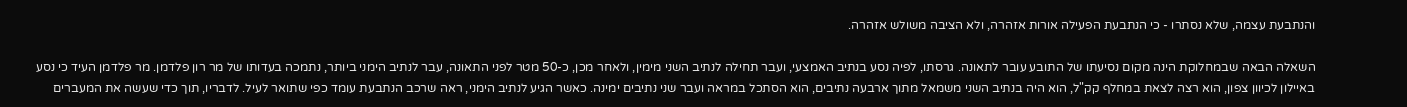והנתבעת עצמה, שלא נסתרו - כי הנתבעת הפעילה אורות אזהרה, ולא הציבה משולש אזהרה.

השאלה הבאה שבמחלוקת הינה מקום נסיעתו של התובע עובר לתאונה. גרסתו, לפיה נסע בנתיב האמצעי, ועבר תחילה לנתיב השני מימין, ולאחר מכן, כ-50 מטר לפני התאונה, עבר לנתיב הימני ביותר, נתמכה בעדותו של מר רון פלדמן. מר פלדמן העיד כי נסע באיילון לכיוון צפון, הוא רצה לצאת במחלף קק"ל, הוא היה בנתיב השני משמאל מתוך ארבעה נתיבים, הוא הסתכל במראה ועבר שני נתיבים ימינה. כאשר הגיע לנתיב הימני, ראה שרכב הנתבעת עומד כפי שתואר לעיל. לדבריו, תוך כדי שעשה את המעברים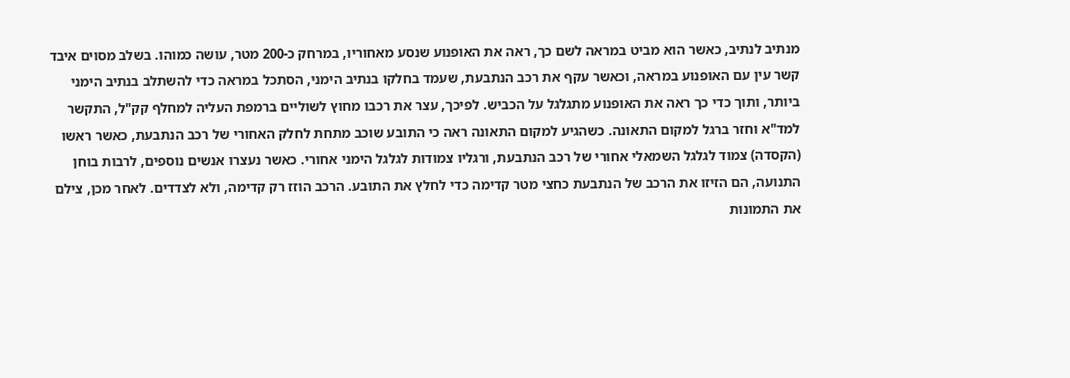מנתיב לנתיב, כאשר הוא מביט במראה לשם כך, ראה את האופנוע שנסע מאחוריו, במרחק כ-200 מטר, עושה כמוהו. בשלב מסוים איבד קשר עין עם האופנוע במראה, וכאשר עקף את רכב הנתבעת, שעמד בחלקו בנתיב הימני, הסתכל במראה כדי להשתלב בנתיב הימני ביותר, ותוך כדי כך ראה את האופנוע מתגלגל על הכביש. לפיכך, עצר את רכבו מחוץ לשוליים ברמפת העליה למחלף קק"ל, התקשר למד"א וחזר ברגל למקום התאונה. כשהגיע למקום התאונה ראה כי התובע שוכב מתחת לחלק האחורי של רכב הנתבעת, כאשר ראשו (הקסדה) צמוד לגלגל השמאלי אחורי של רכב הנתבעת, ורגליו צמודות לגלגל הימני אחורי. כאשר נעצרו אנשים נוספים, לרבות בוחן התנועה, הם הזיזו את הרכב של הנתבעת כחצי מטר קדימה כדי לחלץ את התובע. הרכב הוזז רק קדימה, ולא לצדדים. לאחר מכן, צילם את התמונות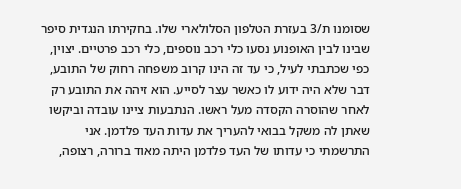שסומנו ת/3 בעזרת הטלפון הסלולארי שלו. בחקירתו הנגדית סיפר שבינו לבין האופנוע נסעו כלי רכב נוספים, כלי רכב פרטיים. יצוין, כפי שכתבתי לעיל, כי עד זה הינו קרוב משפחה רחוק של התובע, דבר שלא היה ידוע לו כאשר עצר לסייע. הוא זיהה את התובע רק לאחר שהוסרה הקסדה מעל ראשו. הנתבעות ציינו עובדה וביקשו שאתן לה משקל בבואי להעריך את עדות העד פלדמן. אני התרשמתי כי עדותו של העד פלדמן היתה מאוד ברורה, רצופה,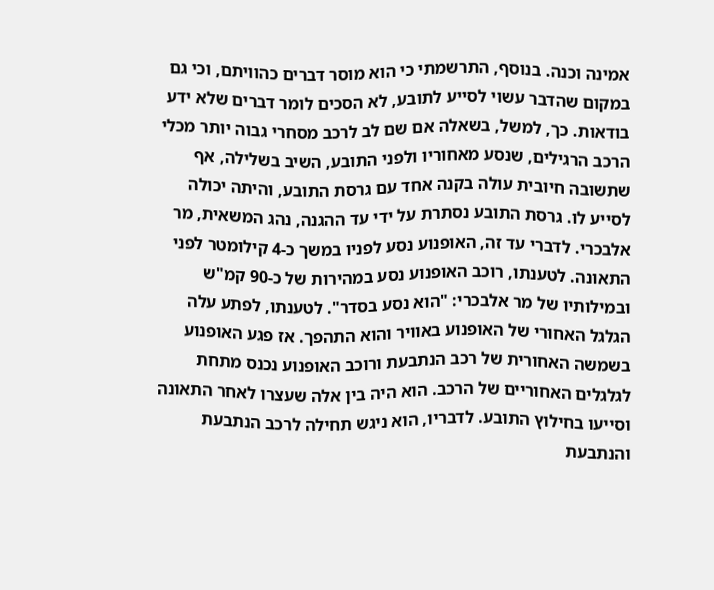אמינה וכנה. בנוסף, התרשמתי כי הוא מוסר דברים כהוויתם, וכי גם במקום שהדבר עשוי לסייע לתובע, לא הסכים לומר דברים שלא ידע בודאות. כך, למשל, בשאלה אם שם לב לרכב מסחרי גבוה יותר מכלי הרכב הרגילים, שנסע מאחוריו ולפני התובע, השיב בשלילה, אף שתשובה חיובית עולה בקנה אחד עם גרסת התובע, והיתה יכולה לסייע לו. גרסת התובע נסתרת על ידי עד ההגנה, נהג המשאית, מר אלבכרי. לדברי עד זה, האופנוע נסע לפניו במשך כ-4 קילומטר לפני התאונה. לטענתו, רוכב האופנוע נסע במהירות של כ-90 קמ"ש ובמילותיו של מר אלבכרי: "הוא נסע בסדר". לטענתו, לפתע עלה הגלגל האחורי של האופנוע באוויר והוא התהפך. אז פגע האופנוע בשמשה האחורית של רכב הנתבעת ורוכב האופנוע נכנס מתחת לגלגלים האחוריים של הרכב. הוא היה בין אלה שעצרו לאחר התאונה וסייעו בחילוץ התובע. לדבריו, הוא ניגש תחילה לרכב הנתבעת והנתבעת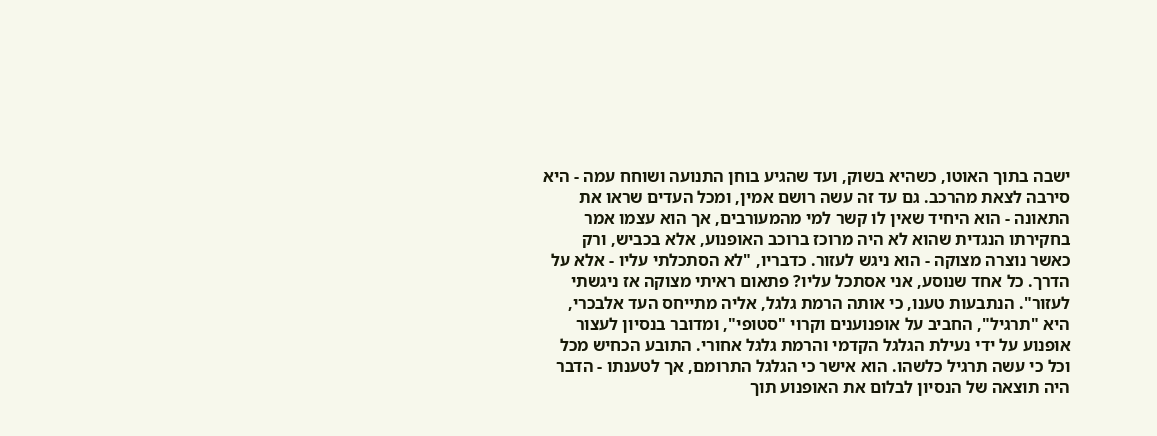ישבה בתוך האוטו, כשהיא בשוק, ועד שהגיע בוחן התנועה ושוחח עמה - היא סירבה לצאת מהרכב. גם עד זה עשה רושם אמין, ומכל העדים שראו את התאונה - הוא היחיד שאין לו קשר למי מהמעורבים, אך הוא עצמו אמר בחקירתו הנגדית שהוא לא היה מרוכז ברוכב האופנוע, אלא בכביש, ורק כאשר נוצרה מצוקה - הוא ניגש לעזור. כדבריו, "לא הסתכלתי עליו - אלא על הדרך. כל אחד שנוסע, אני אסתכל עליו? פתאום ראיתי מצוקה אז ניגשתי לעזור". הנתבעות טענו, כי אותה הרמת גלגל, אליה מתייחס העד אלבכרי, היא "תרגיל", החביב על אופנוענים וקרוי "סטופי", ומדובר בנסיון לעצור אופנוע על ידי נעילת הגלגל הקדמי והרמת גלגל אחורי. התובע הכחיש מכל וכל כי עשה תרגיל כלשהו. הוא אישר כי הגלגל התרומם, אך לטענתו - הדבר היה תוצאה של הנסיון לבלום את האופנוע תוך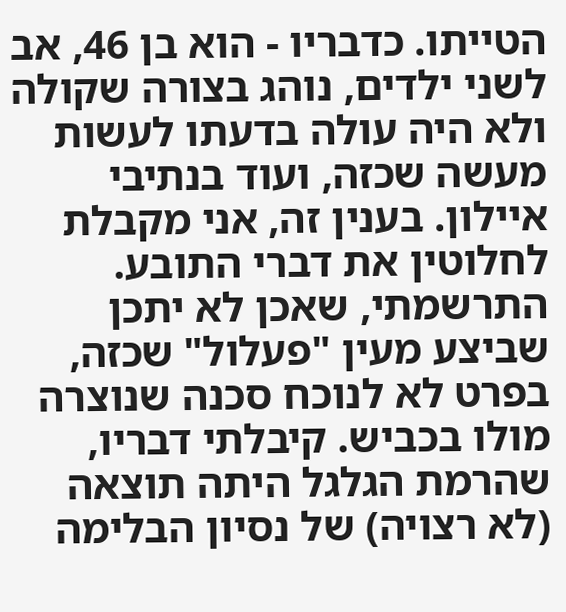הטייתו. כדבריו - הוא בן 46, אב לשני ילדים, נוהג בצורה שקולה ולא היה עולה בדעתו לעשות מעשה שכזה, ועוד בנתיבי איילון. בענין זה, אני מקבלת לחלוטין את דברי התובע. התרשמתי, שאכן לא יתכן שביצע מעין "פעלול" שכזה, בפרט לא לנוכח סכנה שנוצרה מולו בכביש. קיבלתי דבריו, שהרמת הגלגל היתה תוצאה (לא רצויה) של נסיון הבלימה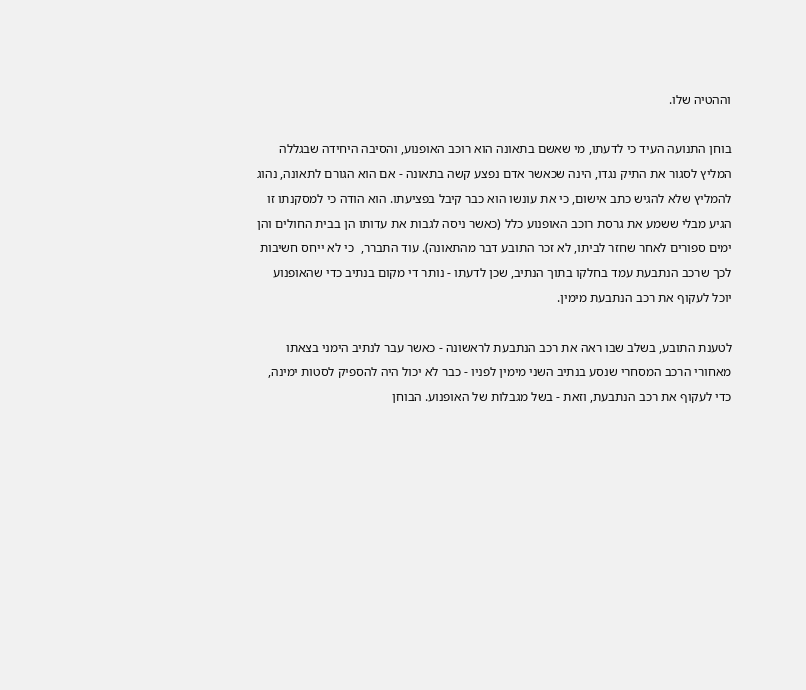וההטיה שלו.

בוחן התנועה העיד כי לדעתו, מי שאשם בתאונה הוא רוכב האופנוע, והסיבה היחידה שבגללה המליץ לסגור את התיק נגדו, הינה שכאשר אדם נפצע קשה בתאונה - אם הוא הגורם לתאונה, נהוג להמליץ שלא להגיש כתב אישום, כי את עונשו הוא כבר קיבל בפציעתו. הוא הודה כי למסקנתו זו הגיע מבלי ששמע את גרסת רוכב האופנוע כלל (כאשר ניסה לגבות את עדותו הן בבית החולים והן ימים ספורים לאחר שחזר לביתו, לא זכר התובע דבר מהתאונה). עוד התברר,  כי לא ייחס חשיבות לכך שרכב הנתבעת עמד בחלקו בתוך הנתיב, שכן לדעתו - נותר די מקום בנתיב כדי שהאופנוע יוכל לעקוף את רכב הנתבעת מימין.

לטענת התובע, בשלב שבו ראה את רכב הנתבעת לראשונה - כאשר עבר לנתיב הימני בצאתו מאחורי הרכב המסחרי שנסע בנתיב השני מימין לפניו - כבר לא יכול היה להספיק לסטות ימינה, כדי לעקוף את רכב הנתבעת, וזאת - בשל מגבלות של האופנוע. הבוחן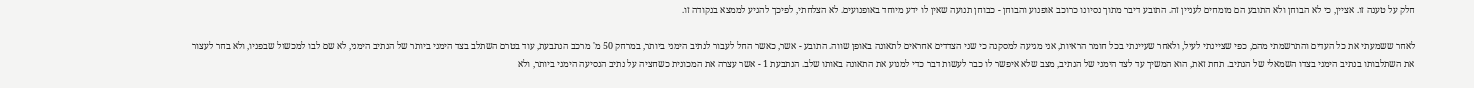חלק על טענה זו. אציין, כי לא הבוחן ולא התובע הם מומחים לעניין זה. התובע דיבר מתוך נסיונו כרוכב אופנוע והבוחן - כבוחן תנועה שאין לו ידע מיוחד באופנועים. לא הצלחתי, לפיכך להגיע לממצא בנקודה זו.

לאחר ששמעתי את כל העדים והתרשמתי מהם, כפי שציינתי לעיל, ולאחר שעיינתי בכל חומר הראיות, אני מגיעה למסקנה כי שני הצדדים אחראים לתאונה באופן שווה. התובע - אשר, כאשר החל לעבור לנתיב הימני ביותר, במרחק 50 מ' מרכב הנתבעת, עוד בטרם השתלב בצד הימני ביותר של הנתיב הימני, לא שם לבו למכשול שבפניו, ולא בחר לעצור את השתלבותו בנתיב הימני בצדו השמאלי של הנתיב. תחת זאת, הוא המשיך עד לצד הימני של הנתיב, מצב שלא איפשר לו כבר לעשות דבר כדי למנוע את התאונה באותו שלב. הנתבעת 1 - אשר עצרה את המכונית כשחציה על נתיב הנסיעה הימני ביותר, ולא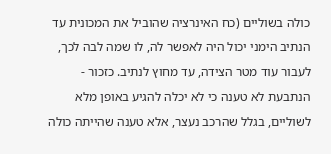כולה בשוליים (כח האינרציה שהוביל את המכונית עד הנתיב הימני יכול היה לאפשר לה, לו שמה לבה לכך, לעבור עוד מטר הצידה, עד מחוץ לנתיב. כזכור - הנתבעת לא טענה כי לא יכלה להגיע באופן מלא לשוליים, בגלל שהרכב נעצר, אלא טענה שהייתה כולה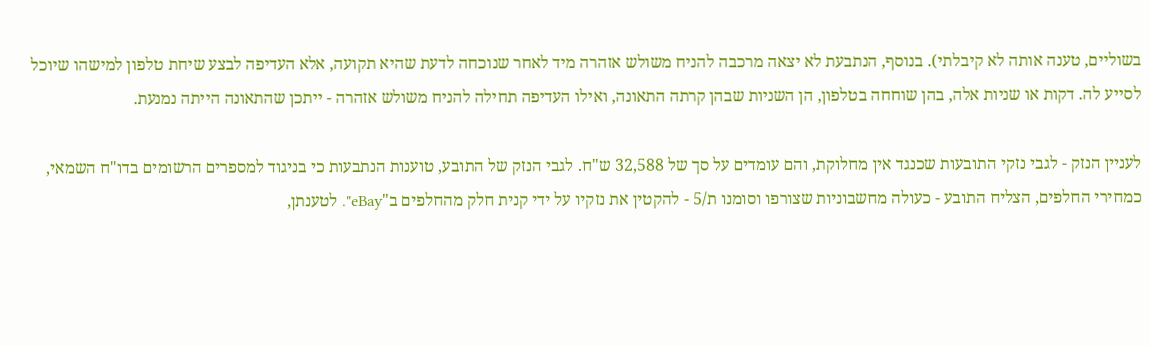בשוליים, טענה אותה לא קיבלתי). בנוסף, הנתבעת לא יצאה מרכבה להניח משולש אזהרה מיד לאחר שנוכחה לדעת שהיא תקועה, אלא העדיפה לבצע שיחת טלפון למישהו שיוכל לסייע לה. דקות או שניות אלה, בהן שוחחה בטלפון, הן השניות שבהן קרתה התאונה, ואילו העדיפה תחילה להניח משולש אזהרה - ייתכן שהתאונה הייתה נמנעת.

לעניין הנזק - לגבי נזקי התובעות שכנגד אין מחלוקת, והם עומדים על סך של 32,588 ש"ח. לגבי הנזק של התובע, טוענות הנתבעות כי בניגוד למספרים הרשומים בדו"ח השמאי, כמחירי החלפים, הצליח התובע - כעולה מחשבוניות שצורפו וסומנו ת/5 - להקטין את נזקיו על ידי קנית חלק מהחלפים ב"eBay". לטענתן,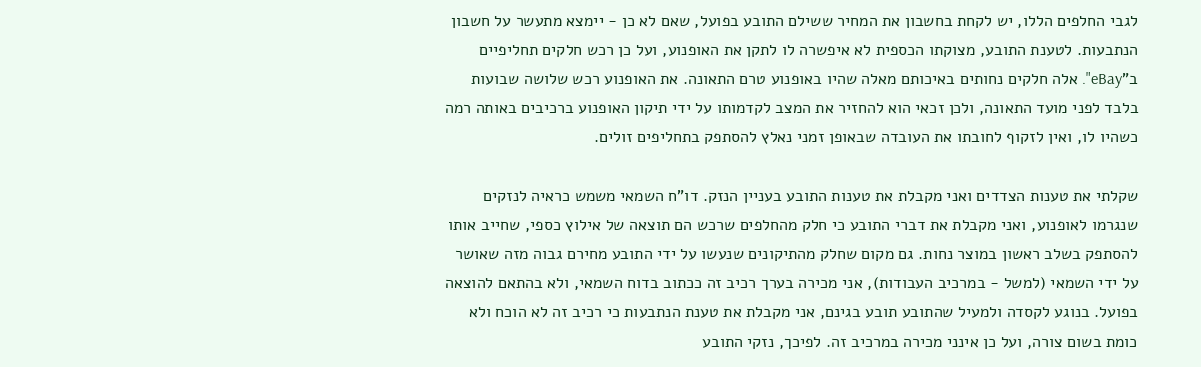לגבי החלפים הללו, יש לקחת בחשבון את המחיר ששילם התובע בפועל, שאם לא כן - יימצא מתעשר על חשבון הנתבעות. לטענת התובע, מצוקתו הכספית לא איפשרה לו לתקן את האופנוע, ועל כן רכש חלקים תחליפיים ב"eBay". אלה חלקים נחותים באיכותם מאלה שהיו באופנוע טרם התאונה. את האופנוע רכש שלושה שבועות בלבד לפני מועד התאונה, ולכן זכאי הוא להחזיר את המצב לקדמותו על ידי תיקון האופנוע ברכיבים באותה רמה כשהיו לו, ואין לזקוף לחובתו את העובדה שבאופן זמני נאלץ להסתפק בתחליפים זולים.

שקלתי את טענות הצדדים ואני מקבלת את טענות התובע בעניין הנזק. דו"ח השמאי משמש כראיה לנזקים שנגרמו לאופנוע, ואני מקבלת את דברי התובע כי חלק מהחלפים שרכש הם תוצאה של אילוץ כספי, שחייב אותו להסתפק בשלב ראשון במוצר נחות. גם מקום שחלק מהתיקונים שנעשו על ידי התובע מחירם גבוה מזה שאושר על ידי השמאי (למשל - במרכיב העבודות), אני מכירה בערך רכיב זה ככתוב בדוח השמאי, ולא בהתאם להוצאה בפועל. בנוגע לקסדה ולמעיל שהתובע תובע בגינם, אני מקבלת את טענת הנתבעות כי רכיב זה לא הוכח ולא כומת בשום צורה, ועל כן אינני מכירה במרכיב זה. לפיכך, נזקי התובע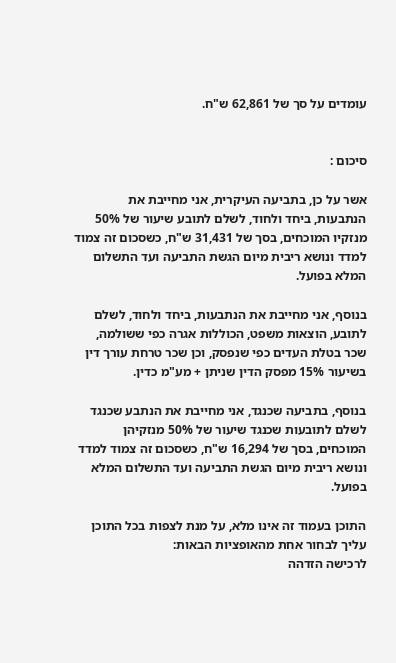עומדים על סך של 62,861 ש"ח.


סיכום :

אשר על כן, בתביעה העיקרית, אני מחייבת את הנתבעות, ביחד ולחוד, לשלם לתובע שיעור של 50% מנזקיו המוכחים, בסך של 31,431 ש"ח, כשסכום זה צמוד למדד ונושא ריבית מיום הגשת התביעה ועד התשלום המלא בפועל.

בנוסף, אני מחייבת את הנתבעות, ביחד ולחוד, לשלם לתובע, הוצאות משפט, הכוללות אגרה כפי ששולמה, שכר בטלת העדים כפי שנפסק, וכן שכר טרחת עורך דין בשיעור 15% מפסק הדין שניתן + מע"מ כדין.

בנוסף, בתביעה שכנגד, אני מחייבת את הנתבע שכנגד לשלם לתובעות שכנגד שיעור של 50% מנזקיהן המוכחים, בסך של 16,294 ש"ח, כשסכום זה צמוד למדד ונושא ריבית מיום הגשת התביעה ועד התשלום המלא בפועל.

התוכן בעמוד זה אינו מלא, על מנת לצפות בכל התוכן עליך לבחור אחת מהאופציות הבאות:
לרכישה הזדהה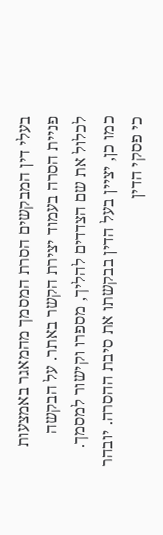בעלי דין המבקשים הסרת המסמך מהמאגר באמצעות פניית הסרה בעמוד יצירת הקשר באתר. על הבקשה לכלול את שם הצדדים להליך, מספרו וקישור למסמך. כמו כן, יציין בעל הדין בבקשתו את סיבת ההסרה. יובהר כי פסקי הדין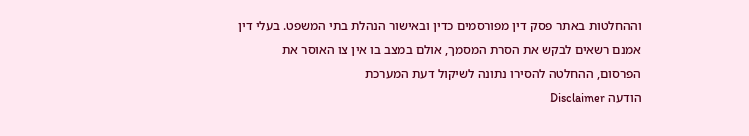וההחלטות באתר פסק דין מפורסמים כדין ובאישור הנהלת בתי המשפט. בעלי דין אמנם רשאים לבקש את הסרת המסמך, אולם במצב בו אין צו האוסר את הפרסום, ההחלטה להסירו נתונה לשיקול דעת המערכת
הודעה Disclaimer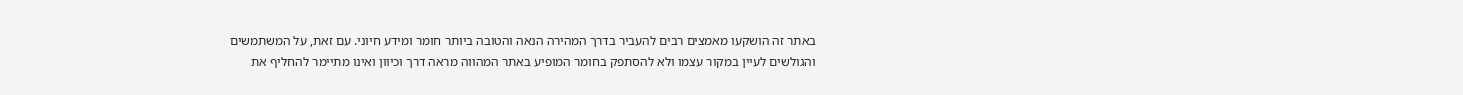באתר זה הושקעו מאמצים רבים להעביר בדרך המהירה הנאה והטובה ביותר חומר ומידע חיוני. עם זאת, על המשתמשים והגולשים לעיין במקור עצמו ולא להסתפק בחומר המופיע באתר המהווה מראה דרך וכיוון ואינו מתיימר להחליף את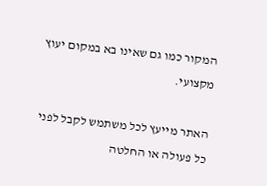המקור כמו גם שאינו בא במקום יעוץ מקצועי.

האתר מייעץ לכל משתמש לקבל לפני כל פעולה או החלטה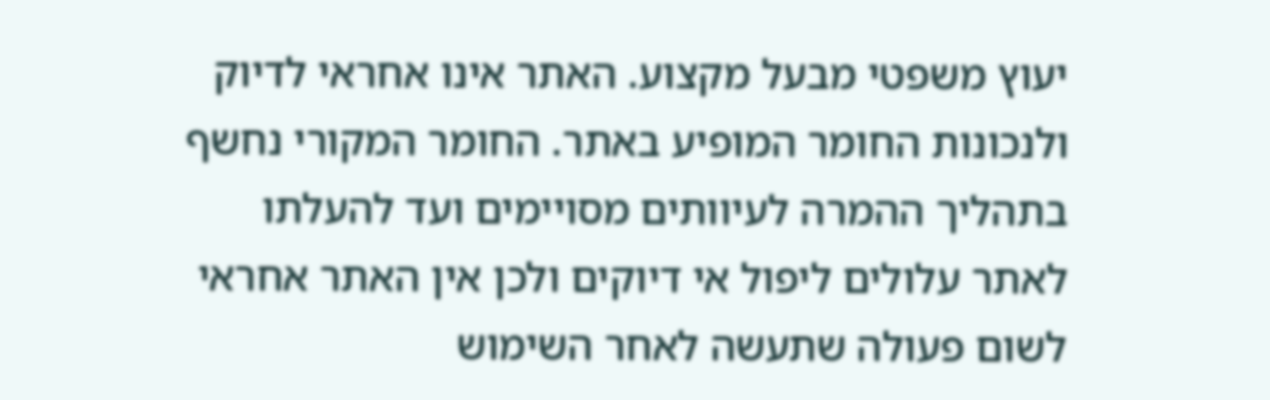יעוץ משפטי מבעל מקצוע. האתר אינו אחראי לדיוק ולנכונות החומר המופיע באתר. החומר המקורי נחשף בתהליך ההמרה לעיוותים מסויימים ועד להעלתו לאתר עלולים ליפול אי דיוקים ולכן אין האתר אחראי לשום פעולה שתעשה לאחר השימוש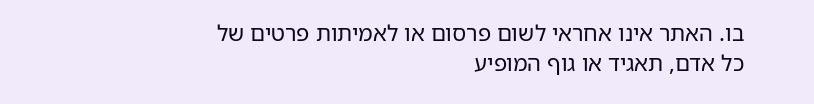בו. האתר אינו אחראי לשום פרסום או לאמיתות פרטים של כל אדם, תאגיד או גוף המופיע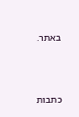באתר.




כתבות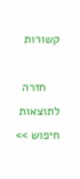קשורות

    חזרה לתוצאות חיפוש >>